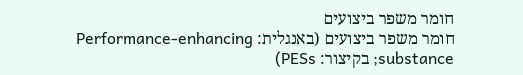חומר משפר ביצועים
חומר משפר ביצועים (באנגלית: Performance-enhancing substance; בקיצור: PESs)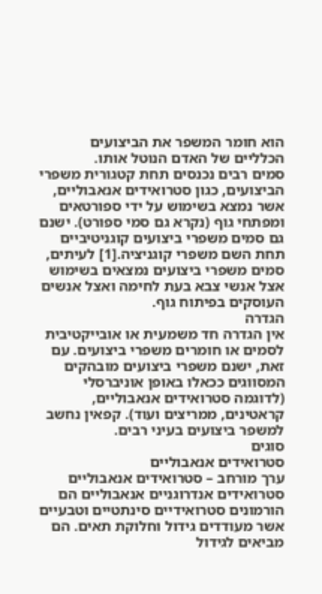הוא חומר המשפר את הביצועים הכלליים של האדם הנוטל אותו.
סמים רבים נכנסים תחת קטגורית משפרי הביצועים, כגון סטרואידים אנאבוליים, אשר נמצא בשימוש על ידי ספורטאים ומפתחי גוף (נקרא גם סמי ספורט). ישנם גם סמים משפרי ביצועים קוגניטיביים תחת השם משפרי קוגניציה.[1] לעיתים, סמים משפרי ביצועים נמצאים בשימוש אצל אנשי צבא בעת לחימה ואצל אנשים העוסקים בפיתוח גוף.
הגדרה
אין הגדרה חד משמעית או אובייקטיבית לסמים או חומרים משפרי ביצועים. עם זאת, ישנם משפרי ביצועים מובהקים המסווגים ככאלו באופן אוניברסלי (לדוגמה סטרואידים אנאבוליים, קראטינים, ממריצים ועוד). קפאין נחשב למשפר ביצועים בעיני רבים.
סוגים
סטרואידים אנאבוליים
ערך מורחב – סטרואידים אנאבוליים
סטרואידים אנדרוגניים אנאבוליים הם הורמונים סטרואידיים סינתטיים וטבעיים אשר מעודדים גידול וחלוקת תאים. הם מביאים לגידול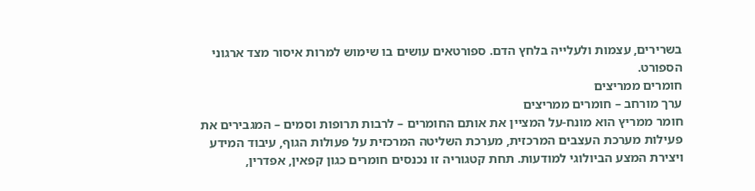בשרירים, עצמות ולעלייה בלחץ הדם. ספורטאים עושים בו שימוש למרות איסור מצד ארגוני הספורט.
חומרים ממריצים
ערך מורחב – חומרים ממריצים
חומר ממריץ הוא מונח-על המציין את אותם החומרים – לרבות תרופות וסמים – המגבירים את פעילות מערכת העצבים המרכזית, מערכת השליטה המרכזית על פעולות הגוף, עיבוד המידע ויצירת המצע הביולוגי למודעות. תחת קטגוריה זו נכנסים חומרים כגון קפאין, אפדרין,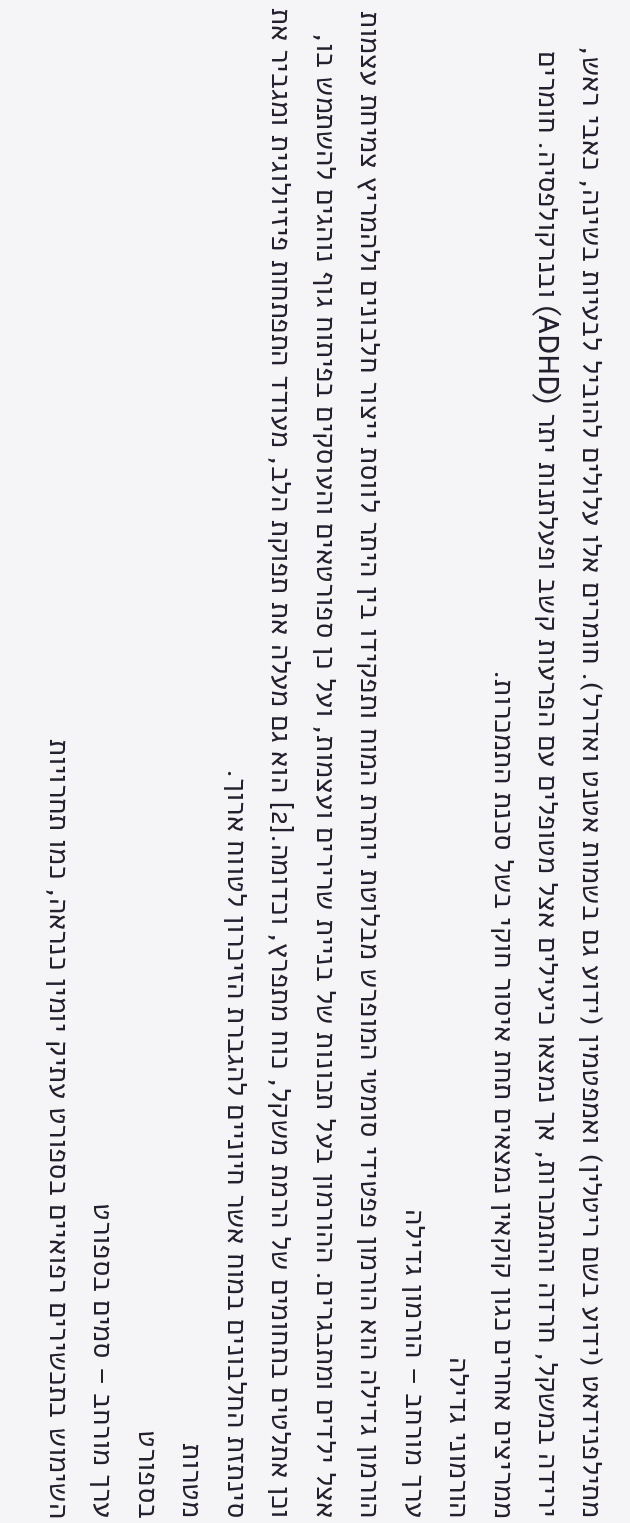מתילפנידאט (ידוע בשם ריטלין) ואמפטמין (ידוע גם בשמות אטנט ואדרל). חומרים אלו עלולים להוביל לבעיות בשינה, כאבי ראש, ירידה במשקל, חרדה והתמכרות, אך נמצאו כיעילים אצל מטופלים עם הפרעות קשב ופעלתנות יתר (ADHD) ובנרקולפסיה. חומרים ממריצים אחרים כגון קוקאין נמצאים תחת איסור חוקי בשל סכנת התמכרות.
הורמוני גדילה
ערך מורחב – הורמון גדילה
הורמון גדילה הוא הורמון פפטידי סומטי המופרש מבלוטת יותרת המוח ותפקידו בין היתר לווסת ייצור חלבונים ולהמריץ צמיחת עצמות אצל ילדים ומתבגרים. ההורמון בעל תכונות של בניית שרירים ועצמות, ועל כן ספורטאים והעוסקים בפיתוח גוף נוהגים להשתמש בו, וכן אתלטים בתחומים של הרמת משקל, כוח מתפרץ, וכדומה.[2] הוא גם מעלה את תפוקת הלב, מעודד התפתחות פיזיולוגית ומגביר את סינתזת החלבונים במוח אשר חיוניים להגברת הזיכרון לטווח ארוך.
מטרות
בספורט
ערך מורחב – סמים בספורט
השימוש בתכשירים רפואיים בספורט עתיק יומין כנראה, כמו תחרויות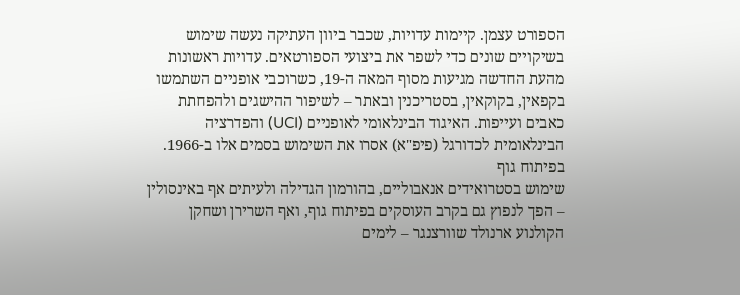הספורט עצמן. קיימות עדויות, שכבר ביוון העתיקה נעשה שימוש בשיקויים שונים כדי לשפר את ביצועי הספורטאים. עדויות ראשונות מהעת החדשה מגיעות מסוף המאה ה-19, כשרוכבי אופניים השתמשו בקפאין, בקוקאין, בסטריכנין ובאתר – לשיפור ההישגים ולהפחתת כאבים ועייפות. האיגוד הבינלאומי לאופניים (UCI) והפדרציה הבינלאומית לכדורגל (פיפ"א) אסרו את השימוש בסמים אלו ב-1966.
בפיתוח גוף
שימוש בסטרואידים אנאבוליים, בהורמון הגדילה ולעיתים אף באינסולין – הפך לנפוץ גם בקרב העוסקים בפיתוח גוף, ואף השרירן ושחקן הקולנוע ארנולד שוורצנגר – לימים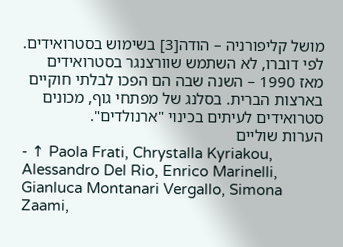מושל קליפורניה – הודה[3] בשימוש בסטרואידים. לפי דוברו, לא השתמש שוורצנגר בסטרואידים מאז 1990 – השנה שבה הם הפכו לבלתי חוקיים בארצות הברית. בסלנג של מפתחי גוף, מכונים סטרואידים לעיתים בכינוי "ארנולדים".
הערות שוליים
- ↑ Paola Frati, Chrystalla Kyriakou, Alessandro Del Rio, Enrico Marinelli, Gianluca Montanari Vergallo, Simona Zaami,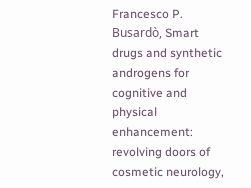Francesco P. Busardò, Smart drugs and synthetic androgens for cognitive and physical enhancement: revolving doors of cosmetic neurology,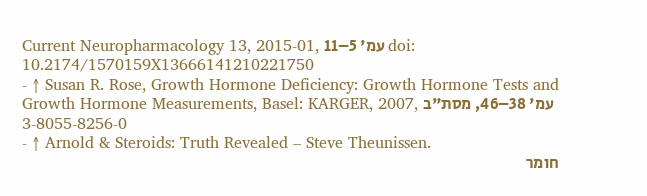Current Neuropharmacology 13, 2015-01, עמ' 5–11 doi: 10.2174/1570159X13666141210221750
- ↑ Susan R. Rose, Growth Hormone Deficiency: Growth Hormone Tests and Growth Hormone Measurements, Basel: KARGER, 2007, עמ' 38–46, מסת"ב 3-8055-8256-0
- ↑ Arnold & Steroids: Truth Revealed – Steve Theunissen.
חומר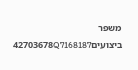משפר ביצועים42703678Q7168187